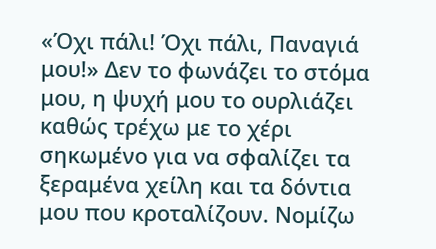«Όχι πάλι! Όχι πάλι, Παναγιά μου!» Δεν το φωνάζει το στόμα μου, η ψυχή μου το ουρλιάζει καθώς τρέχω με το χέρι σηκωμένο για να σφαλίζει τα ξεραμένα χείλη και τα δόντια μου που κροταλίζουν. Νομίζω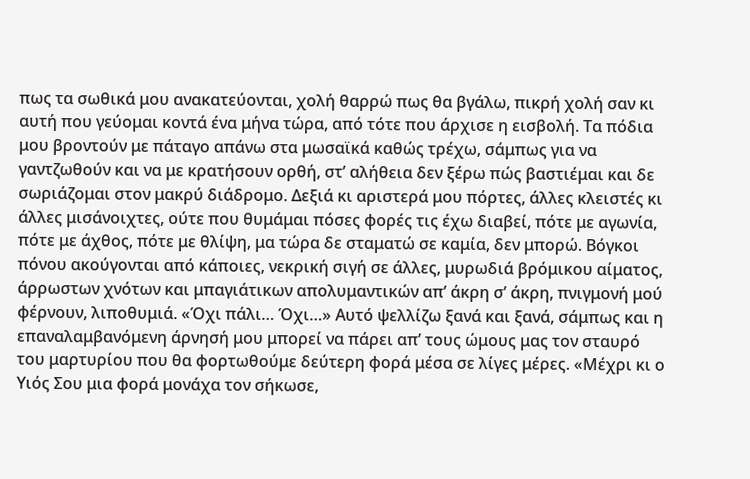πως τα σωθικά μου ανακατεύονται, χολή θαρρώ πως θα βγάλω, πικρή χολή σαν κι αυτή που γεύομαι κοντά ένα μήνα τώρα, από τότε που άρχισε η εισβολή. Τα πόδια μου βροντούν με πάταγο απάνω στα μωσαϊκά καθώς τρέχω, σάμπως για να γαντζωθούν και να με κρατήσουν ορθή, στ’ αλήθεια δεν ξέρω πώς βαστιέμαι και δε σωριάζομαι στον μακρύ διάδρομο. Δεξιά κι αριστερά μου πόρτες, άλλες κλειστές κι άλλες μισάνοιχτες, ούτε που θυμάμαι πόσες φορές τις έχω διαβεί, πότε με αγωνία, πότε με άχθος, πότε με θλίψη, μα τώρα δε σταματώ σε καμία, δεν μπορώ. Βόγκοι πόνου ακούγονται από κάποιες, νεκρική σιγή σε άλλες, μυρωδιά βρόμικου αίματος, άρρωστων χνότων και μπαγιάτικων απολυμαντικών απ’ άκρη σ’ άκρη, πνιγμονή μού φέρνουν, λιποθυμιά. «Όχι πάλι… Όχι…» Αυτό ψελλίζω ξανά και ξανά, σάμπως και η επαναλαμβανόμενη άρνησή μου μπορεί να πάρει απ’ τους ώμους μας τον σταυρό του μαρτυρίου που θα φορτωθούμε δεύτερη φορά μέσα σε λίγες μέρες. «Μέχρι κι ο Υιός Σου μια φορά μονάχα τον σήκωσε,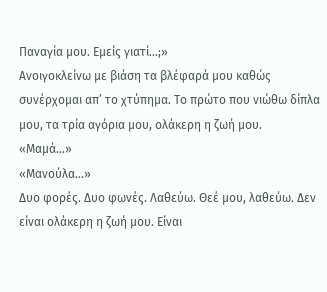Παναγία μου. Εμείς γιατί…;»
Ανοιγοκλείνω με βιάση τα βλέφαρά μου καθώς συνέρχομαι απ’ το χτύπημα. Το πρώτο που νιώθω δίπλα μου, τα τρία αγόρια μου, ολάκερη η ζωή μου.
«Μαμά…»
«Μανούλα…»
Δυο φορές. Δυο φωνές. Λαθεύω. Θεέ μου, λαθεύω. Δεν είναι ολάκερη η ζωή μου. Είναι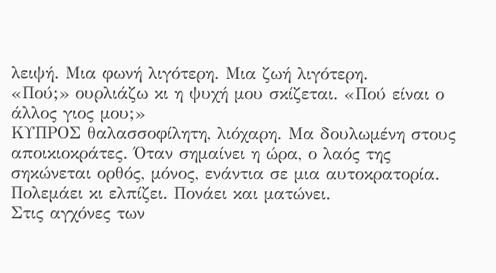λειψή. Μια φωνή λιγότερη. Μια ζωή λιγότερη.
«Πού;» ουρλιάζω κι η ψυχή μου σκίζεται. «Πού είναι ο άλλος γιος μου;»
ΚΥΠΡΟΣ θαλασσοφίλητη, λιόχαρη. Μα δουλωμένη στους αποικιοκράτες. Όταν σημαίνει η ώρα, ο λαός της σηκώνεται ορθός, μόνος, ενάντια σε μια αυτοκρατορία. Πολεμάει κι ελπίζει. Πονάει και ματώνει.
Στις αγχόνες των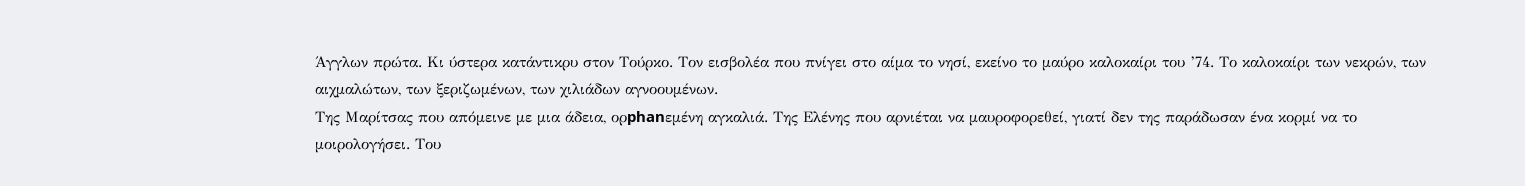Άγγλων πρώτα. Κι ύστερα κατάντικρυ στον Τούρκο. Τον εισβολέα που πνίγει στο αίμα το νησί, εκείνο το μαύρο καλοκαίρι του ’74. Το καλοκαίρι των νεκρών, των αιχμαλώτων, των ξεριζωμένων, των χιλιάδων αγνοουμένων.
Της Μαρίτσας που απόμεινε με μια άδεια, ορphanεμένη αγκαλιά. Της Ελένης που αρνιέται να μαυροφορεθεί, γιατί δεν της παράδωσαν ένα κορμί να το μοιρολογήσει. Του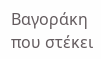Βαγοράκη που στέκει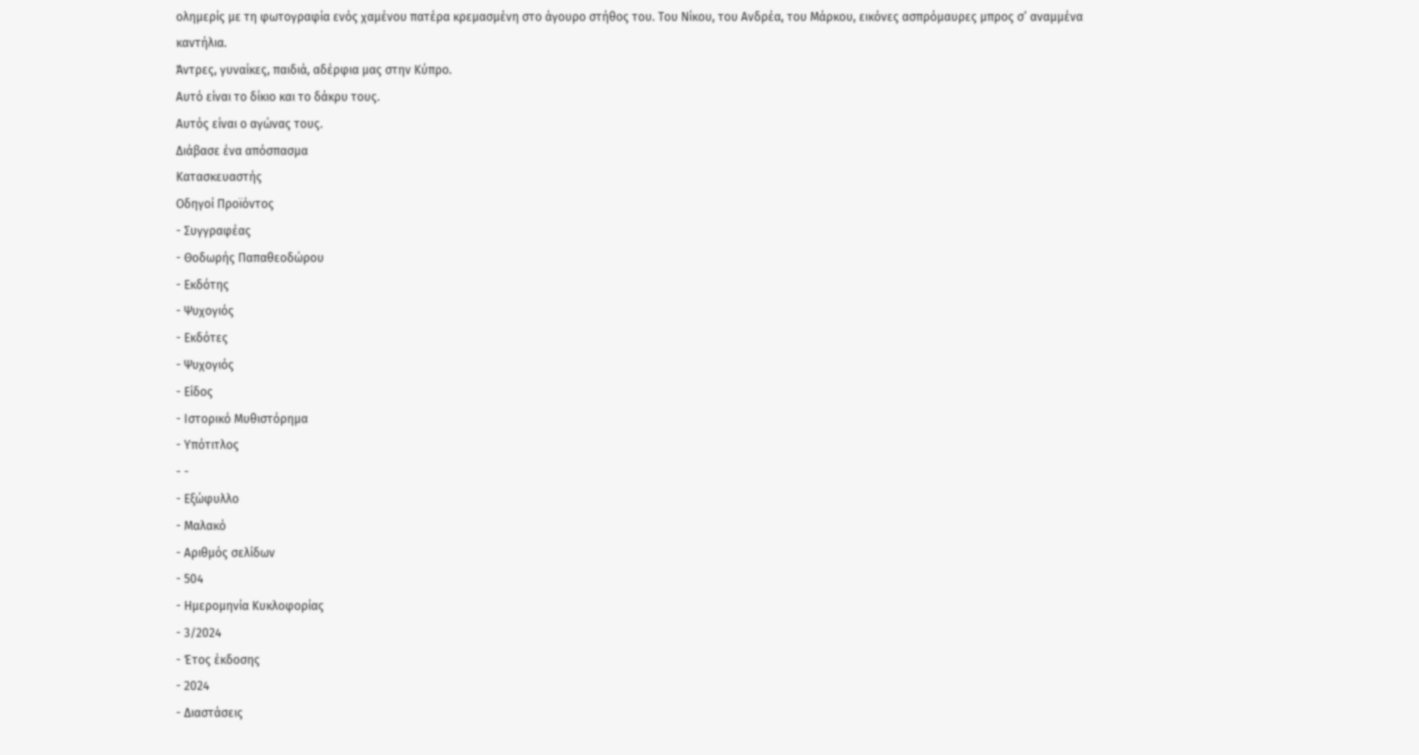ολημερίς με τη φωτογραφία ενός χαμένου πατέρα κρεμασμένη στο άγουρο στήθος του. Του Νίκου, του Ανδρέα, του Μάρκου, εικόνες ασπρόμαυρες μπρος σ’ αναμμένα καντήλια.
Άντρες, γυναίκες, παιδιά, αδέρφια μας στην Κύπρο.
Αυτό είναι το δίκιο και το δάκρυ τους.
Αυτός είναι ο αγώνας τους.
Διάβασε ένα απόσπασμα
Κατασκευαστής
Οδηγοί Προϊόντος
- Συγγραφέας
- Θοδωρής Παπαθεοδώρου
- Εκδότης
- Ψυχογιός
- Εκδότες
- Ψυχογιός
- Είδος
- Ιστορικό Μυθιστόρημα
- Υπότιτλος
- -
- Εξώφυλλο
- Μαλακό
- Αριθμός σελίδων
- 504
- Ημερομηνία Κυκλοφορίας
- 3/2024
- Έτος έκδοσης
- 2024
- Διαστάσεις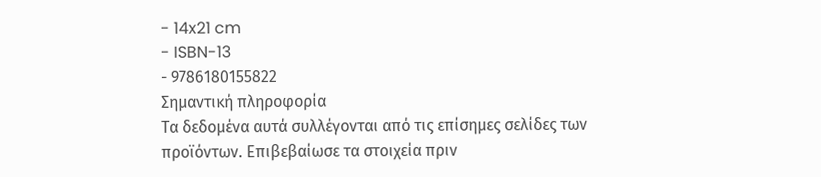- 14x21 cm
- ISBN-13
- 9786180155822
Σημαντική πληροφορία
Τα δεδομένα αυτά συλλέγονται από τις επίσημες σελίδες των προϊόντων. Επιβεβαίωσε τα στοιχεία πριν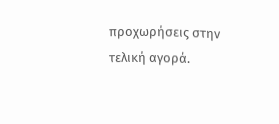προχωρήσεις στην τελική αγορά.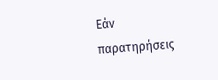Εάν παρατηρήσεις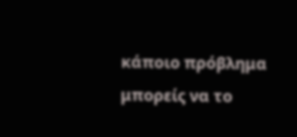κάποιο πρόβλημα μπορείς να το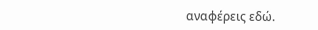αναφέρεις εδώ.